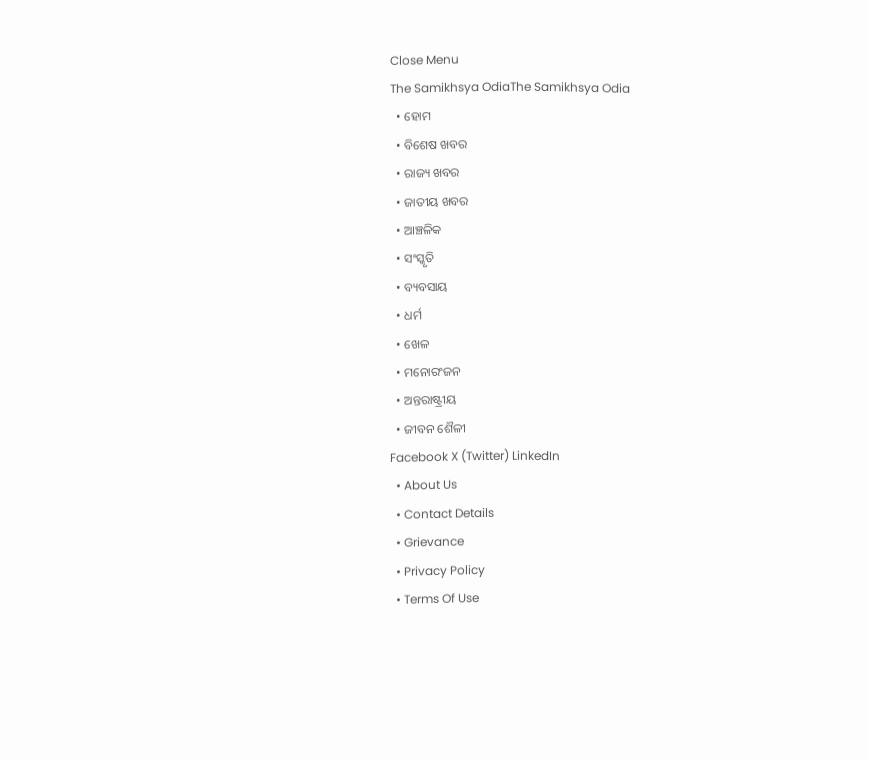Close Menu
The Samikhsya OdiaThe Samikhsya Odia
  • ହୋମ
  • ବିଶେଷ ଖବର
  • ରାଜ୍ୟ ଖବର
  • ଜାତୀୟ ଖବର
  • ଆଞ୍ଚଳିକ
  • ସଂସ୍କୃତି
  • ବ୍ୟବସାୟ
  • ଧର୍ମ
  • ଖେଳ
  • ମନୋରଂଜନ
  • ଅନ୍ତରାଷ୍ଟ୍ରୀୟ
  • ଜୀବନ ଶୈଳୀ
Facebook X (Twitter) LinkedIn
  • About Us
  • Contact Details
  • Grievance
  • Privacy Policy
  • Terms Of Use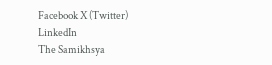Facebook X (Twitter) LinkedIn
The Samikhsya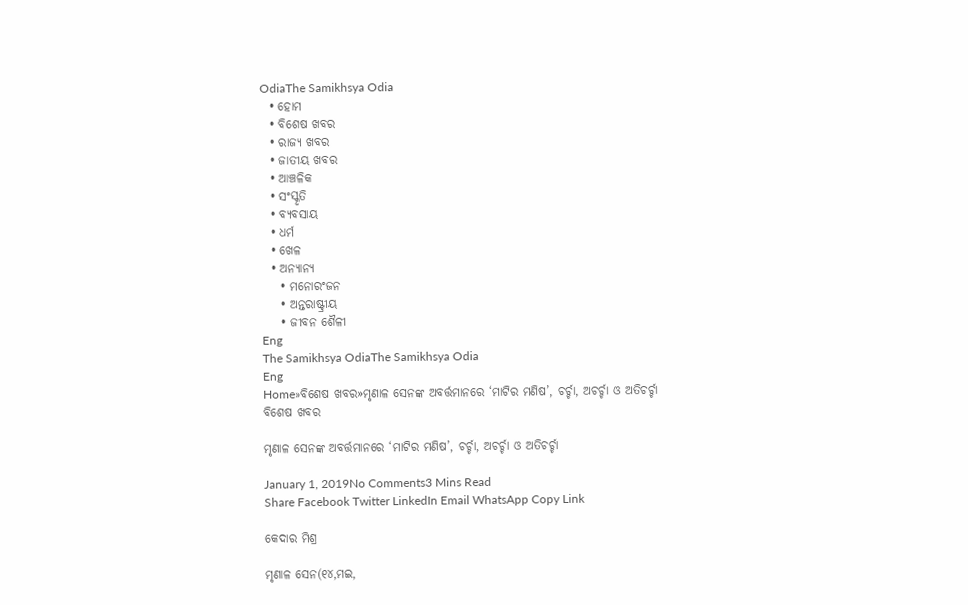OdiaThe Samikhsya Odia
  • ହୋମ
  • ବିଶେଷ ଖବର
  • ରାଜ୍ୟ ଖବର
  • ଜାତୀୟ ଖବର
  • ଆଞ୍ଚଳିକ
  • ସଂସ୍କୃତି
  • ବ୍ୟବସାୟ
  • ଧର୍ମ
  • ଖେଳ
  • ଅନ୍ୟାନ୍ୟ
    • ମନୋରଂଜନ
    • ଅନ୍ତରାଷ୍ଟ୍ରୀୟ
    • ଜୀବନ ଶୈଳୀ
Eng
The Samikhsya OdiaThe Samikhsya Odia
Eng
Home»ବିଶେଷ ଖବର»ମୃଣାଳ ସେନଙ୍କ ଅବର୍ତ୍ତମାନରେ ‘ମାଟିର ମଣିଷ’, ଚର୍ଚ୍ଚା, ଅଚର୍ଚ୍ଚା ଓ ଅତିଚର୍ଚ୍ଚା
ବିଶେଷ ଖବର

ମୃଣାଳ ସେନଙ୍କ ଅବର୍ତ୍ତମାନରେ ‘ମାଟିର ମଣିଷ’, ଚର୍ଚ୍ଚା, ଅଚର୍ଚ୍ଚା ଓ ଅତିଚର୍ଚ୍ଚା

January 1, 2019No Comments3 Mins Read
Share Facebook Twitter LinkedIn Email WhatsApp Copy Link

କେଦାର ମିଶ୍ର

ମୃଣାଳ ସେନ(୧୪,ମଇ,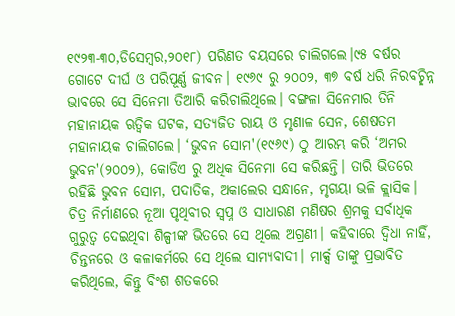୧୯୨୩-୩୦,ଡିସେମ୍ବର,୨୦୧୮) ପରିଣତ ବୟସରେ ଚାଲିଗଲେ।୯୫ ବର୍ଷର ଗୋଟେ ଦୀର୍ଘ ଓ ପରିପୂର୍ଣ୍ଣ ଜୀବନ। ୧୯୬୯ ରୁ ୨୦୦୨, ୩୭ ବର୍ଷ ଧରି ନିରବଚ୍ଛିନ୍ନ ଭାବରେ ସେ ସିନେମା ତିଆରି କରିଚାଲିଥିଲେ। ବଙ୍ଗଳା ସିନେମାର ତିନି ମହାନାୟକ ଋତ୍ଵିକ ଘଟକ, ସତ୍ୟଜିତ ରାୟ ଓ ମୃଣାଳ ସେନ, ଶେଷତମ ମହାନାୟକ ଚାଲିଗଲେ। ‘ଭୁବନ ସୋମ'(୧୯୬୯) ଠୁ ଆରମ୍ଭ କରି ‘ଅମର ଭୁବନ'(୨୦୦୨), କୋଡିଏ ରୁ ଅଧିକ ସିନେମା ସେ କରିଛନ୍ତି। ତାରି ଭିତରେ ରହିଛି ଭୁବନ ସୋମ, ପଦାତିକ, ଅକାଲେର ସନ୍ଧାନେ, ମୃଗୟା ଭଳି କ୍ଲାସିକ। ଚିତ୍ର ନିର୍ମାଣରେ ନୂଆ ପୃଥିବୀର ସ୍ଵପ୍ନ ଓ ସାଧାରଣ ମଣିଷର ଶ୍ରମକୁ ସର୍ବାଧିକ ଗୁରୁତ୍ଵ ଦେଇଥିବା ଶିଳ୍ପୀଙ୍କ ଭିତରେ ସେ ଥିଲେ ଅଗ୍ରଣୀ। କହିବାରେ ଦ୍ଵିଧା ନାହିଁ, ଚିନ୍ତନରେ ଓ କଳାକର୍ମରେ ସେ ଥିଲେ ସାମ୍ୟବାଦୀ। ମାର୍କ୍ସ ତାଙ୍କୁ ପ୍ରଭାବିତ କରିଥିଲେ, କିନ୍ତୁ ବିଂଶ ଶତକରେ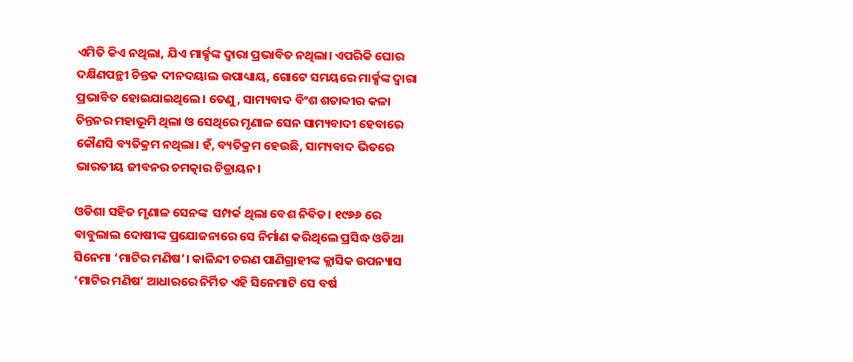ଏମିତି କିଏ ନଥିଲା, ଯିଏ ମାର୍କ୍ସଙ୍କ ଦ୍ଵାରା ପ୍ରଭାବିତ ନଥିଲା। ଏପରିକି ଘୋର ଦକ୍ଷିଣପନ୍ଥୀ ଚିନ୍ତକ ଦୀନଦୟାଲ ଉପାଧ୍ୟାୟ, ଗୋଟେ ସମୟରେ ମାର୍କ୍ସଙ୍କ ଦ୍ଵାରା ପ୍ରଭାବିତ ହୋଇଯାଇଥିଲେ। ତେଣୁ, ସାମ୍ୟବାଦ ବିଂଶ ଶତାବ୍ଦୀର କଳା ଚିନ୍ତନର ମହାଭୂମି ଥିଲା ଓ ସେଥିରେ ମୃଣାଳ ସେନ ସାମ୍ୟବାଦୀ ହେବାରେ କୌଣସି ବ୍ୟତିକ୍ରମ ନଥିଲା। ହଁ, ବ୍ୟତିକ୍ରମ ହେଉଛି, ସାମ୍ୟବାଦ ଭିତରେ ଭାରତୀୟ ଜୀବନର ଚମତ୍କାର ଚିତ୍ରାୟନ।

ଓଡିଶା ସହିତ ମୃଣାଳ ସେନଙ୍କ  ସମ୍ପର୍କ ଥିଲା ବେଶ ନିବିଡ। ୧୯୬୬ ରେ ବାବୁଲାଲ ଦୋଷୀଙ୍କ ପ୍ରଯୋଜନାରେ ସେ ନିର୍ମାଣ କରିଥିଲେ ପ୍ରସିଦ୍ଧ ଓଡିଆ ସିନେମା ‘ମାଟିର ମଣିଷ’। କାଳିନ୍ଦୀ ଚରଣ ପାଣିଗ୍ରାହୀଙ୍କ କ୍ଲାସିକ ଉପନ୍ୟାସ ‘ମାଟିର ମଣିଷ’ ଆଧାରରେ ନିର୍ମିତ ଏହି ସିନେମାଟି ସେ ବର୍ଷ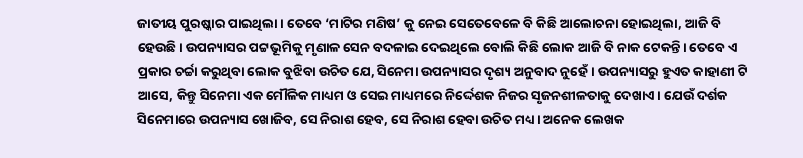ଜାତୀୟ ପୁରଷ୍କାର ପାଇଥିଲା। ତେବେ ‘ମାଟିର ମଣିଷ’ କୁ ନେଇ ସେତେବେଳେ ବି କିଛି ଆଲୋଚନା ହୋଇଥିଲା, ଆଜି ବି ହେଉଛି। ଉପନ୍ୟାସର ପଟ୍ଟଭୂମିକୁ ମୃଣାଳ ସେନ ବଦଳାଇ ଦେଇଥିଲେ ବୋଲି କିଛି ଲୋକ ଆଜି ବି ନାକ ଟେକନ୍ତି। ତେବେ ଏ ପ୍ରକାର ଚର୍ଚ୍ଚା କରୁଥିବା ଲୋକ ବୁଝିବା ଉଚିତ ଯେ, ସିନେମା ଉପନ୍ୟାସର ଦୃଶ୍ୟ ଅନୁବାଦ ନୁହେଁ। ଉପନ୍ୟାସରୁ ହୁଏତ କାହାଣୀ ଟି ଆସେ, କିନ୍ତୁ ସିନେମା ଏକ ମୌଳିକ ମାଧ୍ୟମ ଓ ସେଇ ମାଧ୍ୟମରେ ନିର୍ଦ୍ଦେଶକ ନିଜର ସୃଜନଶୀଳତାକୁ ଦେଖାଏ। ଯେଉଁ ଦର୍ଶକ ସିନେମାରେ ଉପନ୍ୟାସ ଖୋଜିବ, ସେ ନିରାଶ ହେବ, ସେ ନିରାଶ ହେବା ଉଚିତ ମଧ୍ୟ। ଅନେକ ଲେଖକ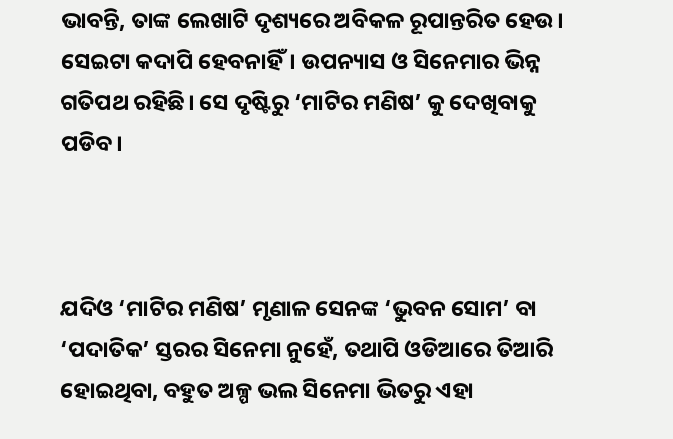ଭାବନ୍ତି, ତାଙ୍କ ଲେଖାଟି ଦୃଶ୍ୟରେ ଅବିକଳ ରୂପାନ୍ତରିତ ହେଉ। ସେଇଟା କଦାପି ହେବନାହିଁ। ଉପନ୍ୟାସ ଓ ସିନେମାର ଭିନ୍ନ ଗତିପଥ ରହିଛି। ସେ ଦୃଷ୍ଟିରୁ ‘ମାଟିର ମଣିଷ’ କୁ ଦେଖିବାକୁ ପଡିବ।



ଯଦିଓ ‘ମାଟିର ମଣିଷ’ ମୃଣାଳ ସେନଙ୍କ ‘ଭୁବନ ସୋମ’ ବା ‘ପଦାତିକ’ ସ୍ତରର ସିନେମା ନୁହେଁ, ତଥାପି ଓଡିଆରେ ତିଆରି ହୋଇଥିବା, ବହୁତ ଅଳ୍ପ ଭଲ ସିନେମା ଭିତରୁ ଏହା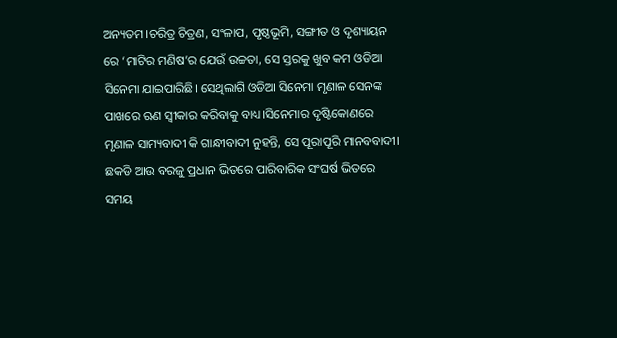ଅନ୍ୟତମ।ଚରିତ୍ର ଚିତ୍ରଣ, ସଂଳାପ, ପୃଷ୍ଠଭୂମି, ସଙ୍ଗୀତ ଓ ଦୃଶ୍ୟାୟନ ରେ ‘ମାଟିର ମଣିଷ’ର ଯେଉଁ ଉଚ୍ଚତା, ସେ ସ୍ତରକୁ ଖୁବ କମ ଓଡିଆ ସିନେମା ଯାଇପାରିଛି। ସେଥିଲାଗି ଓଡିଆ ସିନେମା ମୃଣାଳ ସେନଙ୍କ ପାଖରେ ଋଣ ସ୍ଵୀକାର କରିବାକୁ ବାଧ୍ୟ।ସିନେମାର ଦୃଷ୍ଟିକୋଣରେ ମୃଣାଳ ସାମ୍ୟବାଦୀ କି ଗାନ୍ଧୀବାଦୀ ନୁହନ୍ତି, ସେ ପୂରାପୂରି ମାନବବାଦୀ। ଛକଡି ଆଉ ବରଜୁ ପ୍ରଧାନ ଭିତରେ ପାରିବାରିକ ସଂଘର୍ଷ ଭିତରେ ସମୟ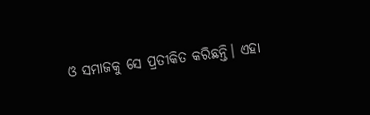ଓ ସମାଜକୁ ସେ ପ୍ରତୀକିତ କରିଛନ୍ତି। ଏହା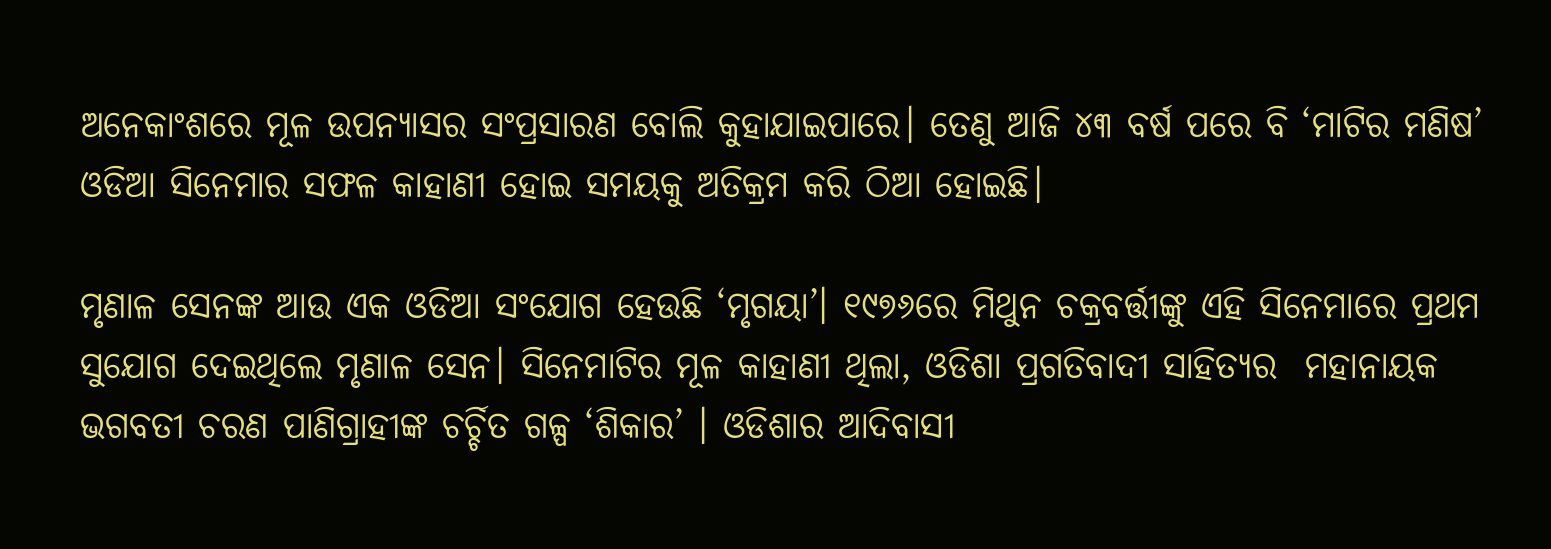ଅନେକାଂଶରେ ମୂଳ ଉପନ୍ୟାସର ସଂପ୍ରସାରଣ ବୋଲି କୁହାଯାଇପାରେ। ତେଣୁ ଆଜି ୪୩ ବର୍ଷ ପରେ ବି ‘ମାଟିର ମଣିଷ’ ଓଡିଆ ସିନେମାର ସଫଳ କାହାଣୀ ହୋଇ ସମୟକୁ ଅତିକ୍ରମ କରି ଠିଆ ହୋଇଛି।

ମୃଣାଳ ସେନଙ୍କ ଆଉ ଏକ ଓଡିଆ ସଂଯୋଗ ହେଉଛି ‘ମୃଗୟା’। ୧୯୭୬ରେ ମିଥୁନ ଚକ୍ରବର୍ତ୍ତୀଙ୍କୁ ଏହି ସିନେମାରେ ପ୍ରଥମ ସୁଯୋଗ ଦେଇଥିଲେ ମୃଣାଳ ସେନ। ସିନେମାଟିର ମୂଳ କାହାଣୀ ଥିଲା, ଓଡିଶା ପ୍ରଗତିବାଦୀ ସାହିତ୍ୟର  ମହାନାୟକ ଭଗବତୀ ଚରଣ ପାଣିଗ୍ରାହୀଙ୍କ ଚର୍ଚ୍ଚିତ ଗଳ୍ପ ‘ଶିକାର’ । ଓଡିଶାର ଆଦିବାସୀ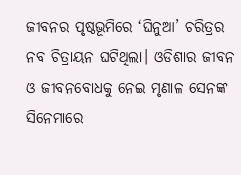ଜୀବନର ପୃଷ୍ଠଭୂମିରେ ‘ଘିନୁଆ’ ଚରିତ୍ରର ନବ ଚିତ୍ରାୟନ ଘଟିଥିଲା। ଓଡିଶାର ଜୀବନ ଓ ଜୀବନବୋଧକୁ ନେଇ ମୃଣାଳ ସେନଙ୍କ ସିନେମାରେ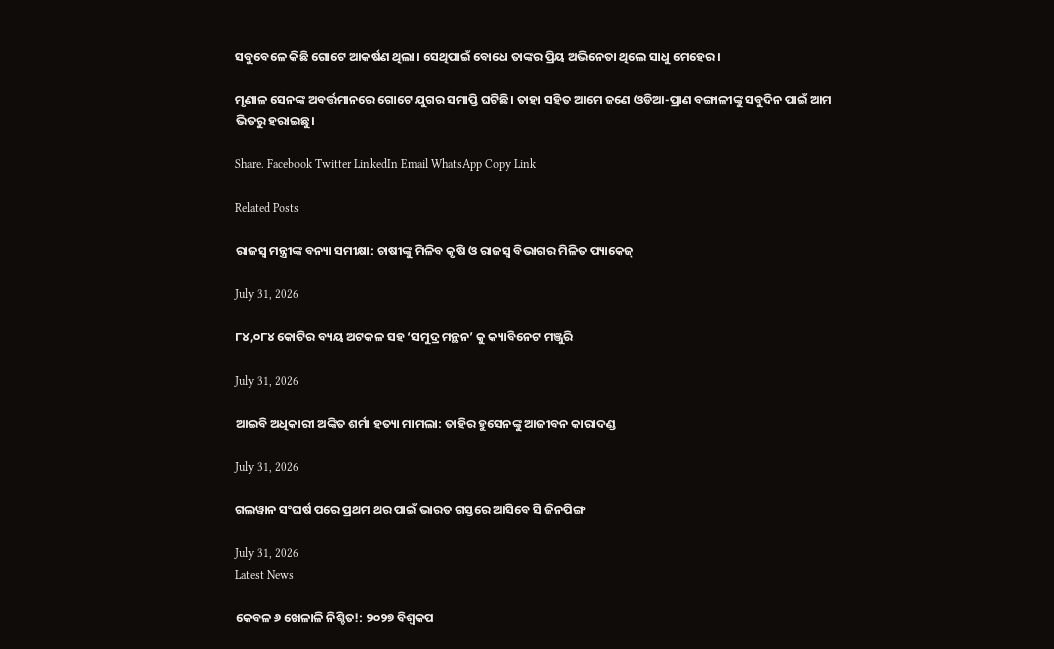ସବୁବେଳେ କିଛି ଗୋଟେ ଆକର୍ଷଣ ଥିଲା। ସେଥିପାଇଁ ବୋଧେ ତାଙ୍କର ପ୍ରିୟ ଅଭିନେତା ଥିଲେ ସାଧୁ ମେହେର।

ମୃଣାଳ ସେନଙ୍କ ଅବର୍ତ୍ତମାନରେ ଗୋଟେ ଯୁଗର ସମାପ୍ତି ଘଟିଛି। ତାହା ସହିତ ଆମେ ଜଣେ ଓଡିଆ-ପ୍ରାଣ ବଙ୍ଗାଳୀଙ୍କୁ ସବୁଦିନ ପାଇଁ ଆମ ଭିତରୁ ହରାଇଛୁ।

Share. Facebook Twitter LinkedIn Email WhatsApp Copy Link

Related Posts

ରାଜସ୍ବ ମନ୍ତ୍ରୀଙ୍କ ବନ୍ୟା ସମୀକ୍ଷା: ଚାଷୀଙ୍କୁ ମିଳିବ କୃଷି ଓ ରାଜସ୍ୱ ବିଭାଗର ମିଳିତ ପ୍ୟାକେଜ୍

July 31, 2026

୮୪,୦୮୪ କୋଟିର ବ୍ୟୟ ଅଟକଳ ସହ ‘ସମୁଦ୍ର ମନ୍ଥନ’ କୁ କ୍ୟାବିନେଟ ମଞ୍ଜୁରି

July 31, 2026

ଆଇବି ଅଧିକାରୀ ଅଙ୍କିତ ଶର୍ମା ହତ୍ୟା ମାମଲା: ତାହିର ହୁସେନଙ୍କୁ ଆଜୀବନ କାରାଦଣ୍ଡ

July 31, 2026

ଗଲୱାନ ସଂଘର୍ଷ ପରେ ପ୍ରଥମ ଥର ପାଇଁ ଭାରତ ଗସ୍ତରେ ଆସିବେ ସି ଜିନପିଙ୍ଗ

July 31, 2026
Latest News

କେବଳ ୬ ଖେଳାଳି ନିଶ୍ଚିତ!: ୨୦୨୭ ବିଶ୍ୱକପ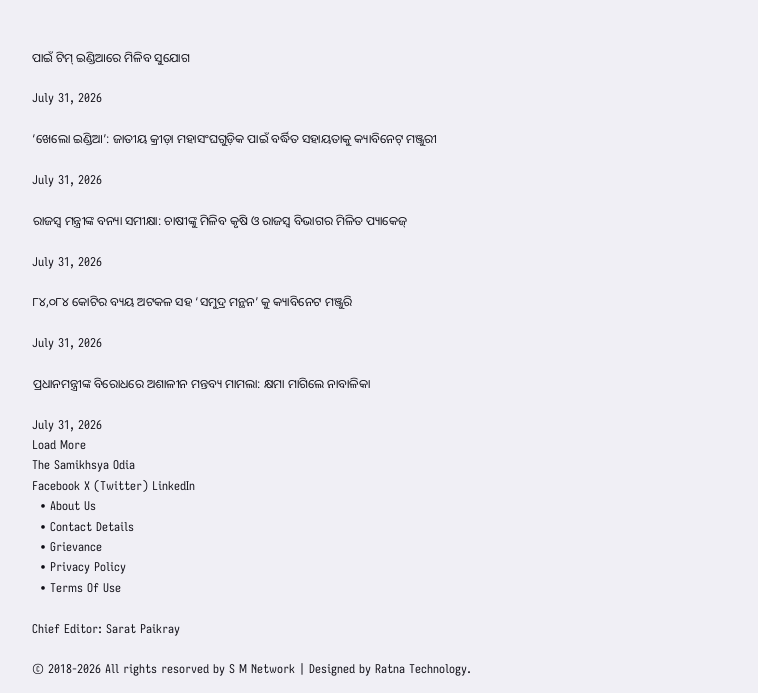ପାଇଁ ଟିମ୍ ଇଣ୍ଡିଆରେ ମିଳିବ ସୁଯୋଗ

July 31, 2026

‘ଖେଲୋ ଇଣ୍ଡିଆ’: ଜାତୀୟ କ୍ରୀଡ଼ା ମହାସଂଘଗୁଡ଼ିକ ପାଇଁ ବର୍ଦ୍ଧିତ ସହାୟତାକୁ କ୍ୟାବିନେଟ୍ ମଞ୍ଜୁରୀ

July 31, 2026

ରାଜସ୍ବ ମନ୍ତ୍ରୀଙ୍କ ବନ୍ୟା ସମୀକ୍ଷା: ଚାଷୀଙ୍କୁ ମିଳିବ କୃଷି ଓ ରାଜସ୍ୱ ବିଭାଗର ମିଳିତ ପ୍ୟାକେଜ୍

July 31, 2026

୮୪,୦୮୪ କୋଟିର ବ୍ୟୟ ଅଟକଳ ସହ ‘ସମୁଦ୍ର ମନ୍ଥନ’ କୁ କ୍ୟାବିନେଟ ମଞ୍ଜୁରି

July 31, 2026

ପ୍ରଧାନମନ୍ତ୍ରୀଙ୍କ ବିରୋଧରେ ଅଶାଳୀନ ମନ୍ତବ୍ୟ ମାମଲା: କ୍ଷମା ମାଗିଲେ ନାବାଳିକା

July 31, 2026
Load More
The Samikhsya Odia
Facebook X (Twitter) LinkedIn
  • About Us
  • Contact Details
  • Grievance
  • Privacy Policy
  • Terms Of Use

Chief Editor: Sarat Paikray

© 2018-2026 All rights resorved by S M Network | Designed by Ratna Technology.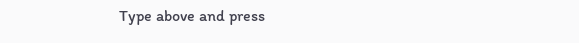Type above and press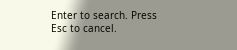Enter to search. Press Esc to cancel.